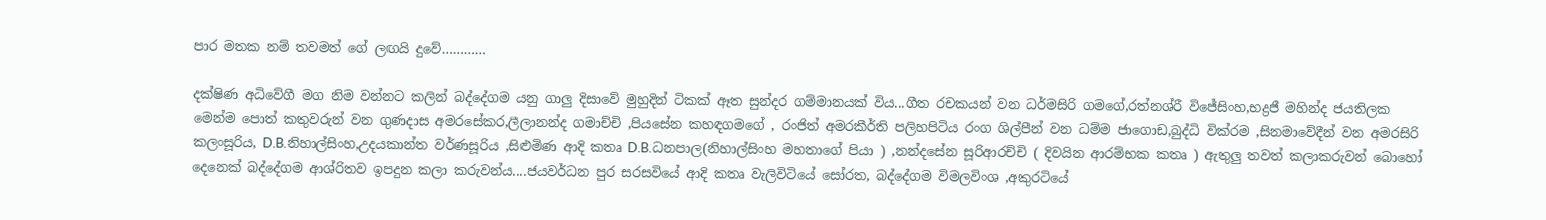පාර මතක නම් තවමත් ගේ ලඟයි දුවේ…………

දක්ෂිණ අධිවේගී මග නිම වන්නට කලින් බද්දේගම යනු ගාලු දිසාවේ මුහුදින් ටිකක් ඈත සුන්දර ගම්මානයක් විය...ගීත රචකයන් වන ධර්මසිරි ගමගේ,රත්නශ්රී විජේසිංහ,භද්‍රජී මහින්ද ජයතිලක මෙන්ම පොත් කතුවරුන් වන ගුණදාස අමරසේකර,ලීලානන්ද ගමාච්චි ,පියසේන කහඳගමගේ , රංජිත් අමරකීර්ති පලිහපිටිය රංග ශිල්පීන් වන ධම්ම ජාගොඩ,බුද්ධි වික්රම ,සිනමාවේදීන් වන අමරසිරි කලංසූරිය, D.B.නිහාල්සිංහ,උදයකාන්ත වර්ණසූරිය ,සිළුමිණ ආදි කතෘ D.B.ධනපාල(නිහාල්සිංහ මහතාගේ පියා ) ,නන්දසේන සූරිආරච්චි ( දිවයින ආරම්භක කතෘ ) ඇතුලු තවත් කලාකරුවන් බොහෝ දෙනෙක් බද්දේගම ආශ්රිතව ඉපදුන කලා කරුවන්ය....ජයවර්ධන පුර සරසවියේ ආදි කතෘ වැලිවිටියේ සෝරත, බද්දේගම විමලවිංශ ,අකුරටියේ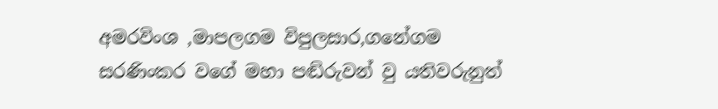අමරවිංශ ,මාපලගම විපුලසාර,ගනේගම සරණිංකර වගේ මහා පඬිරුවන් වු යතිවරුනුත්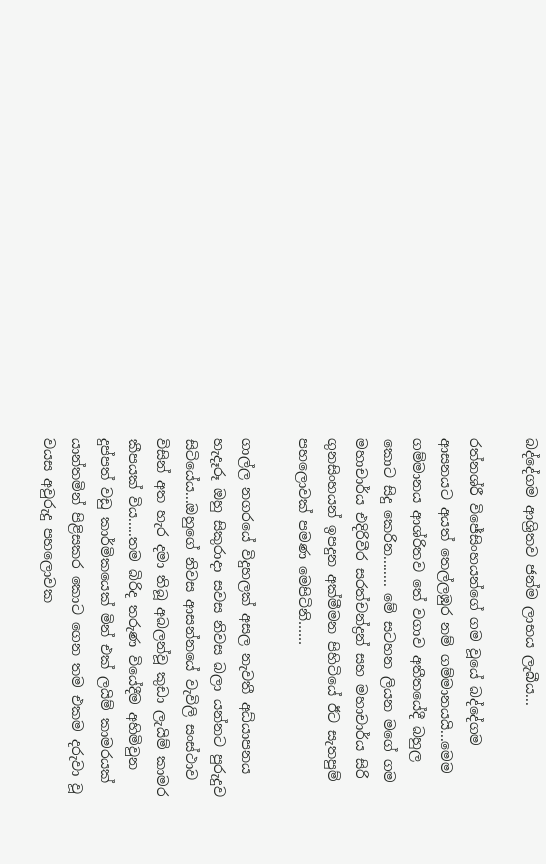බද්දේගම ආශ්‍රිතව ජන්ම ලාභය ලැබීය...

රත්නශ්රී විජේසිංහයන්ගේ ගම වූයේ බද්දේගම ආසනයට අයත් තෙල්ලඹුර නම් ගම්මානයයි...මෙම ගම්මානය ආශ්රිතව තේ වගාව අතීතයේදී බහුල කොට සිදු කෙරින........ මේ සටහන ලියන මගේ ගම මහාචාර්ය එදිරිවීර සරත්චන්ද්‍රන් සහ මහාචාර්ය සිරි ගුනසිංහයන් ඉපදුන අක්මීමන පිහිටියේ ඊට සැතපුම් පහලොවක් පමණ මෙපිටිනි……

ගාල්ල නගරයේ විදුහලක් අසල නැවතී අධ්යාපනය හැදෑරූ ඔහු සිකුරාදා සවස නිවස බලා යන්නට පුරුදුව සිටියේය...ඔහුගේ නිවස ආසන්නයේ වැවිලි සංස්ථාව විසින් අත හැර දමා තිබූ අබලන්වූ කුඩා ලැයිම් කාමර කීපයක් විය.....තම බිරිද තරුණ වියේදීම අහිමිවුන දුප්පත් වඩු කාර්මිකයෙක් මින් එක් ලයිම් කාමරයක් යාන්තමින් පිළිසකර කොට ගෙන තම එකම දරුවා වූ වයස අවුරුදු පහලොවක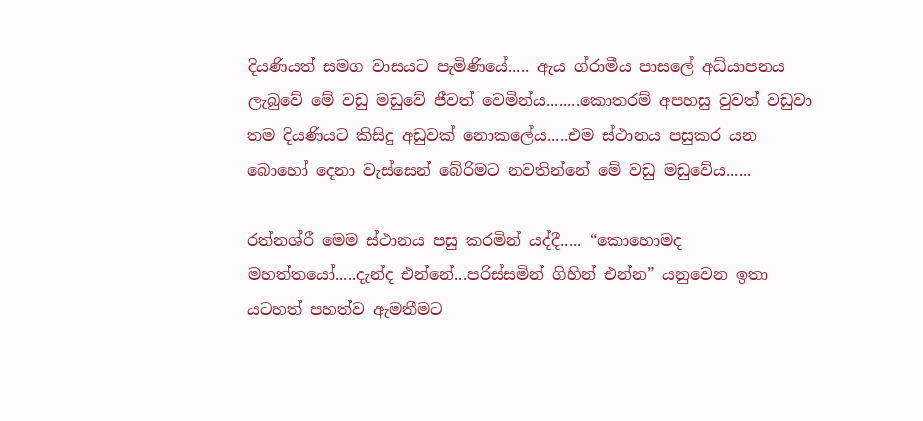දියණියත් සමග වාසයට පැමිණියේ..... ඇය ග්රාමීය පාසලේ අධ්යාපනය ලැබුවේ මේ වඩු මඩුවේ ජීවත් වෙමින්ය........කොතරම් අපහසු වුවත් වඩුවා තම දියණියට කිසිදු අඩුවක් නොකලේය.....එම ස්ථානය පසුකර යන බොහෝ දෙනා වැස්සෙන් බේරිමට නවතින්නේ මේ වඩු මඩුවේය......

රත්නශ්රී මෙම ස්ථානය පසු කරමින් යද්දී..... “කොහොමද මහත්තයෝ.....දැන්ද එන්නේ...පරිස්සමින් ගිහින් එන්න” යනුවෙන ඉතා යටහත් පහත්ව ඇමතීමට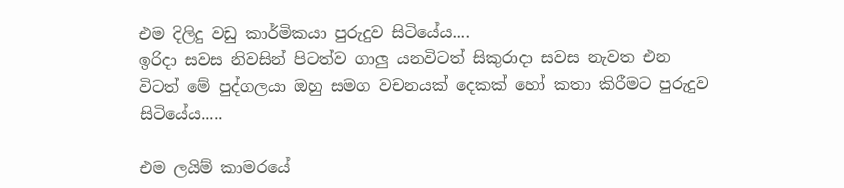එම දිලිදු වඩු කාර්මිකයා පුරුදුව සිටියේය....
ඉරිදා සවස නිවසින් පිටත්ව ගාලු යනවිටත් සිකුරාදා සවස නැවත එන විටත් මේ පුද්ගලයා ඔහු සමග වචනයක් දෙකක් හෝ කතා කිරීමට පුරුදුව සිටියේය.....

එම ලයිම් කාමරයේ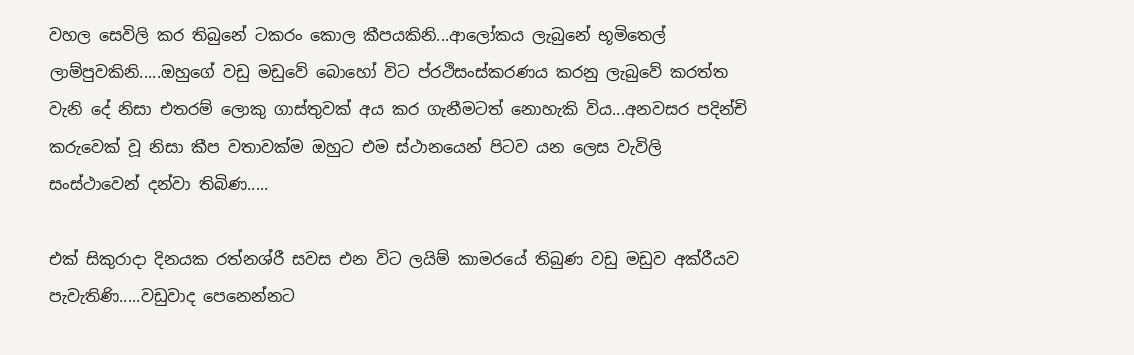වහල සෙවිලි කර තිබුනේ ටකරං කොල කීපයකිනි...ආලෝකය ලැබුනේ භූමිතෙල් ලාම්පුවකිනි.....ඔහුගේ වඩු මඩුවේ බොහෝ විට ප්රථිසංස්කරණය කරනු ලැබුවේ කරත්ත වැනි දේ නිසා එතරම් ලොකු ගාස්තුවක් අය කර ගැනීමටත් නොහැකි විය...අනවසර පදින්චි කරුවෙක් වූ නිසා කීප වතාවක්ම ඔහුට එම ස්ථානයෙන් පිටව යන ලෙස වැවිලි සංස්ථාවෙන් දන්වා තිබිණ.....

එක් සිකුරාදා දිනයක රත්නශ්රී සවස එන විට ලයිම් කාමරයේ තිබුණ වඩු මඩුව අක්රීයව පැවැතිණි.....වඩුවාද පෙනෙන්නට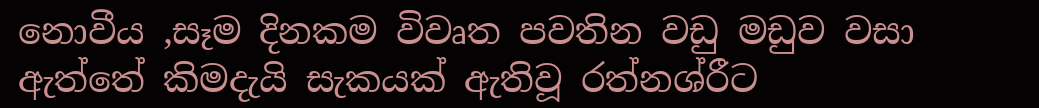නොවීය ,සෑම දිනකම විවෘත පවතින වඩු මඩුව වසා ඇත්තේ කිමදැයි සැකයක් ඇතිවූ රත්නශ්රීට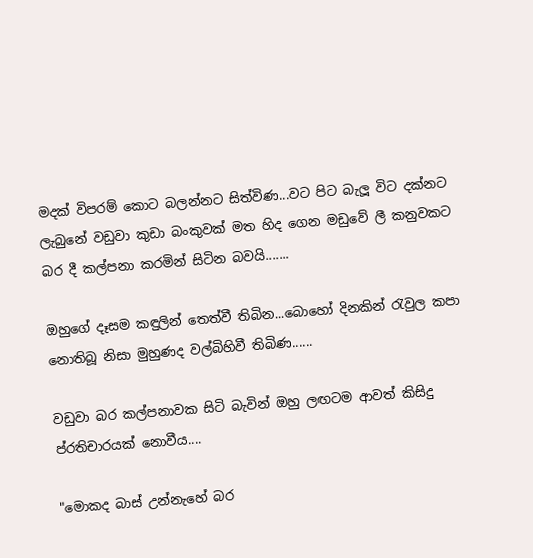මදක් විපරම් කොට බලන්නට සිත්විණ...වට පිට බැලූ විට දක්නට ලැබුනේ වඩුවා කුඩා බංකුවක් මත හිද ගෙන මඩුවේ ලී කනුවකට බර දී කල්පනා කරමින් සිටින බවයි.......

ඔහුගේ දෑසම කඳුලින් තෙත්වී තිබින...බොහෝ දිනකින් රැවුල කපා නොතිබූ නිසා මුහුණද වල්බිහිවී තිබිණ......

වඩුවා බර කල්පනාවක සිටි බැවින් ඔහු ලඟටම ආවත් කිසිදු ප්රතිචාරයක් නොවීය....

"මොකද බාස් උන්නැහේ බර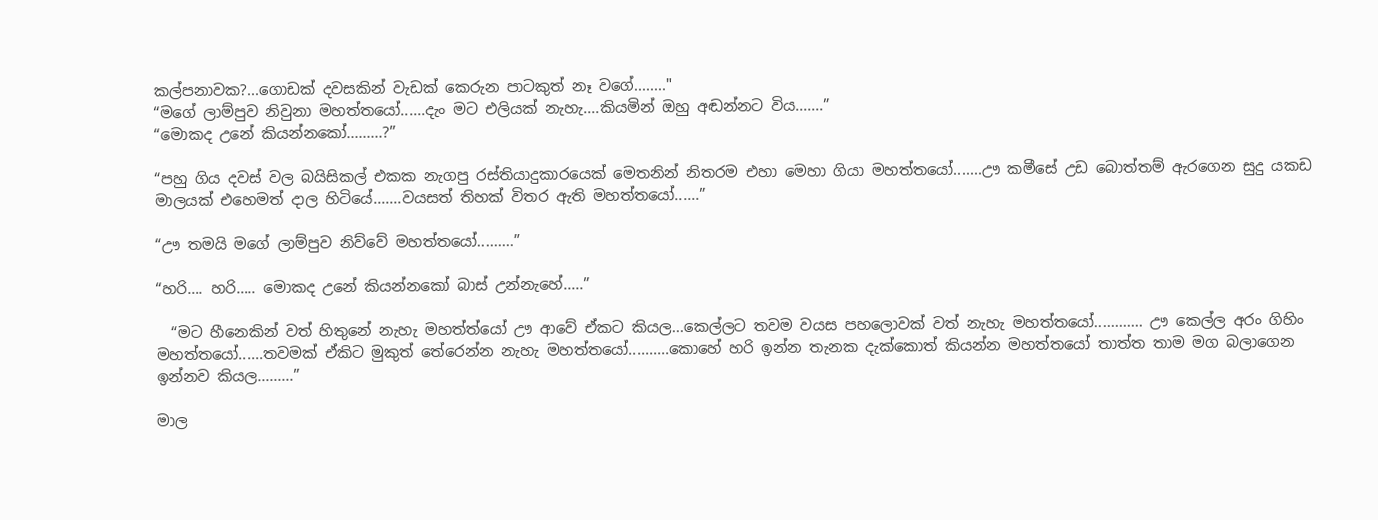කල්පනාවක?...ගොඩක් දවසකින් වැඩක් කෙරුන පාටකුත් නෑ වගේ........"
“මගේ ලාම්පුව නිවුනා මහත්තයෝ......දැං මට එලියක් නැහැ....කියමින් ඔහු අඬන්නට විය.......”
“මොකද උනේ කියන්නකෝ.........?”

“පහු ගිය දවස් වල බයිසිකල් එකක නැගපු රස්තියාදුකාරයෙක් මෙතනින් නිතරම එහා මෙහා ගියා මහත්තයෝ.......ඌ කමීසේ උඩ බොත්තම් ඇරගෙන සුදු යකඩ මාලයක් එහෙමත් දාල හිටියේ.......වයසත් තිහක් විතර ඇති මහත්තයෝ......”

“ඌ තමයි මගේ ලාම්පුව නිව්වේ මහත්තයෝ.........”

“හරි…. හරි….. මොකද උනේ කියන්නකෝ බාස් උන්නැහේ.....”

  “මට හීනෙකින් වත් හිතුනේ නැහැ මහත්ත්යෝ ඌ ආවේ ඒකට කියල...කෙල්ලට තවම වයස පහලොවක් වත් නැහැ මහත්තයෝ............ ඌ කෙල්ල අරං ගිහිං මහත්තයෝ......තවමක් ඒකිට මුකුත් තේරෙන්න නැහැ මහත්තයෝ..........කොහේ හරි ඉන්න තැනක දැක්කොත් කියන්න මහත්තයෝ තාත්ත තාම මග බලාගෙන ඉන්නව කියල.........”

මාල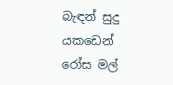බැඳන් සුදු යකඩෙන් රෝස මල්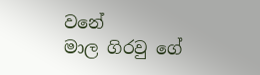වනේ
මාල ගිරවු ගේ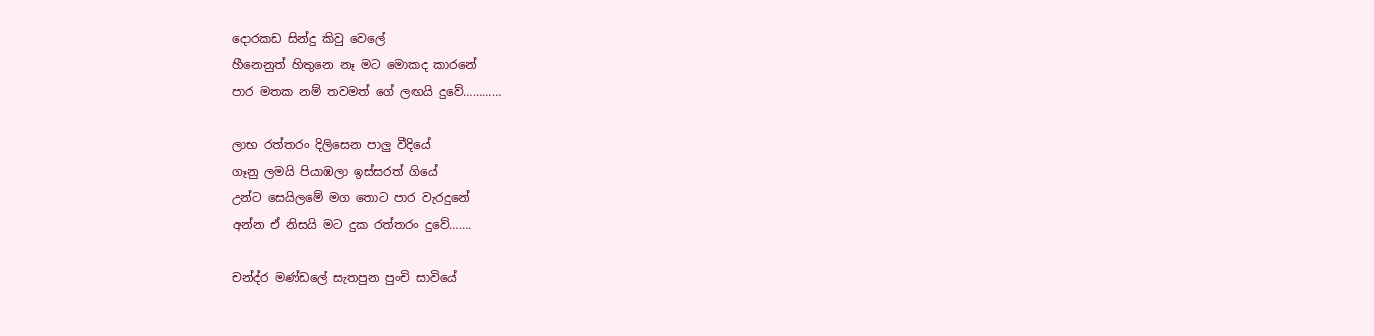දොරකඩ සින්දු කිවු වෙලේ
හීනෙනුත් හිතුනෙ නෑ මට මොකද කාරනේ
පාර මතක නම් තවමත් ගේ ලඟයි දුවේ…………

ලාභ රත්තරං දිලිසෙන පාලු වීදියේ
ගෑනු ලමයි පියාඹලා ඉස්සරත් ගියේ
උන්ට සෙයිලමේ මග තොට පාර වැරදුනේ
අන්න ඒ නිසයි මට දුක රත්තරං දුවේ…….

චන්ද්ර මණ්ඩලේ සැතපුන පුංචි සාවියේ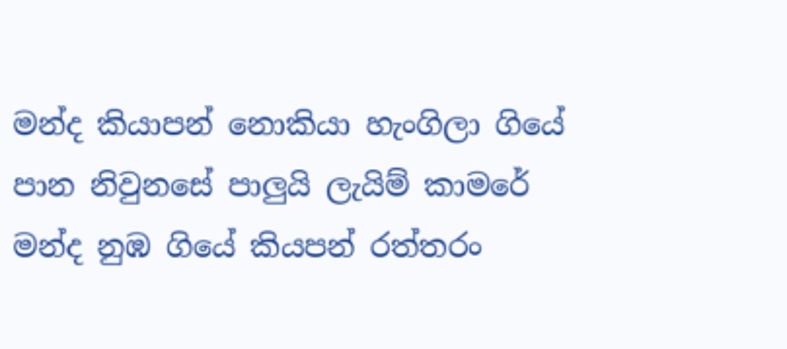මන්ද කියාපන් නොකියා හැංගිලා ගියේ
පාන නිවුනසේ පාලුයි ලැයිම් කාමරේ
මන්ද නුඹ ගියේ කියපන් රත්තරං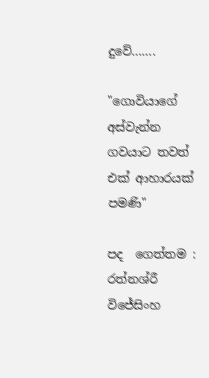දුවේ…….

"ගොවියාගේ අස්වැන්න ගවයාට තවත් එක් ආහාරයක් පමණි"

පද  ගෙත්තම : රත්නශ්රී විජේසිංහ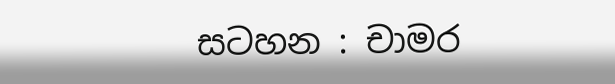සටහන : චාමර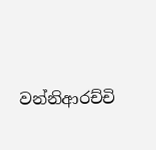වන්නිආරච්චි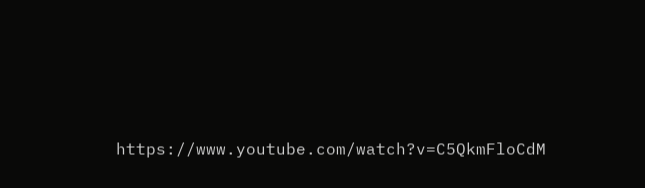https://www.youtube.com/watch?v=C5QkmFloCdM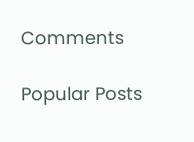Comments

Popular Posts